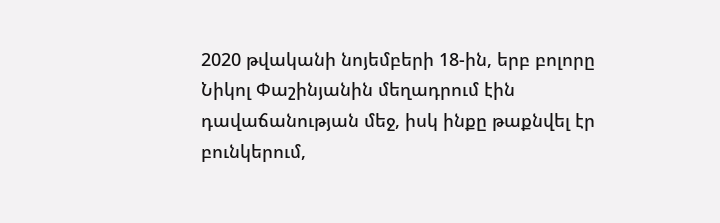2020 թվականի նոյեմբերի 18-ին, երբ բոլորը Նիկոլ Փաշինյանին մեղադրում էին դավաճանության մեջ, իսկ ինքը թաքնվել էր բունկերում,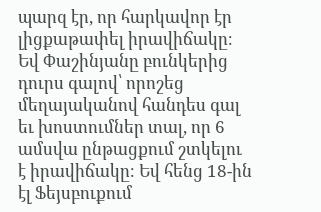պարզ էր, որ հարկավոր էր լիցքաթափել իրավիճակը։ Եվ Փաշինյանը բունկերից դուրս գալով՝ որոշեց մեղայականով հանդես գալ եւ խոստումներ տալ, որ 6 ամսվա ընթացքում շտկելու է իրավիճակը։ Եվ հենց 18-ին էլ Ֆեյսբուքում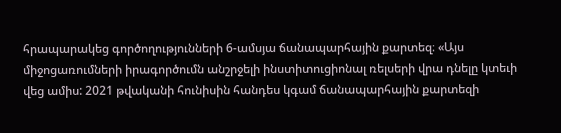հրապարակեց գործողությունների 6-ամսյա ճանապարհային քարտեզ։ «Այս միջոցառումների իրագործումն անշրջելի ինստիտուցիոնալ ռելսերի վրա դնելը կտեւի վեց ամիս: 2021 թվականի հունիսին հանդես կգամ ճանապարհային քարտեզի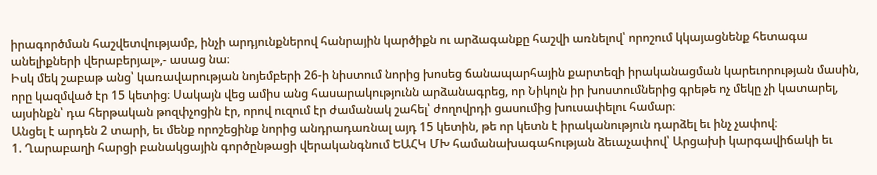իրագործման հաշվետվությամբ, ինչի արդյունքներով հանրային կարծիքն ու արձագանքը հաշվի առնելով՝ որոշում կկայացնենք հետագա անելիքների վերաբերյալ»,- ասաց նա։
Իսկ մեկ շաբաթ անց՝ կառավարության նոյեմբերի 26-ի նիստում նորից խոսեց ճանապարհային քարտեզի իրականացման կարեւորության մասին, որը կազմված էր 15 կետից։ Սակայն վեց ամիս անց հասարակությունն արձանագրեց, որ Նիկոլն իր խոստումներից գրեթե ոչ մեկը չի կատարել, այսինքն՝ դա հերթական թոզփչոցին էր, որով ուզում էր ժամանակ շահել՝ ժողովրդի ցասումից խուսափելու համար։
Անցել է արդեն 2 տարի, եւ մենք որոշեցինք նորից անդրադառնալ այդ 15 կետին, թե որ կետն է իրականություն դարձել եւ ինչ չափով։
1. Ղարաբաղի հարցի բանակցային գործընթացի վերականգնում ԵԱՀԿ ՄԽ համանախագահության ձեւաչափով՝ Արցախի կարգավիճակի եւ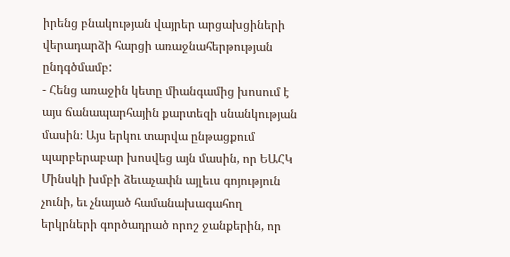իրենց բնակության վայրեր արցախցիների վերադարձի հարցի առաջնահերթության ընդգծմամբ:
- Հենց առաջին կետը միանգամից խոսում է այս ճանապարհային քարտեզի սնանկության մասին։ Այս երկու տարվա ընթացքում պարբերաբար խոսվեց այն մասին, որ ԵԱՀԿ Մինսկի խմբի ձեւաչափն այլեւս գոյություն չունի, եւ չնայած համանախագահող երկրների գործադրած որոշ ջանքերին, որ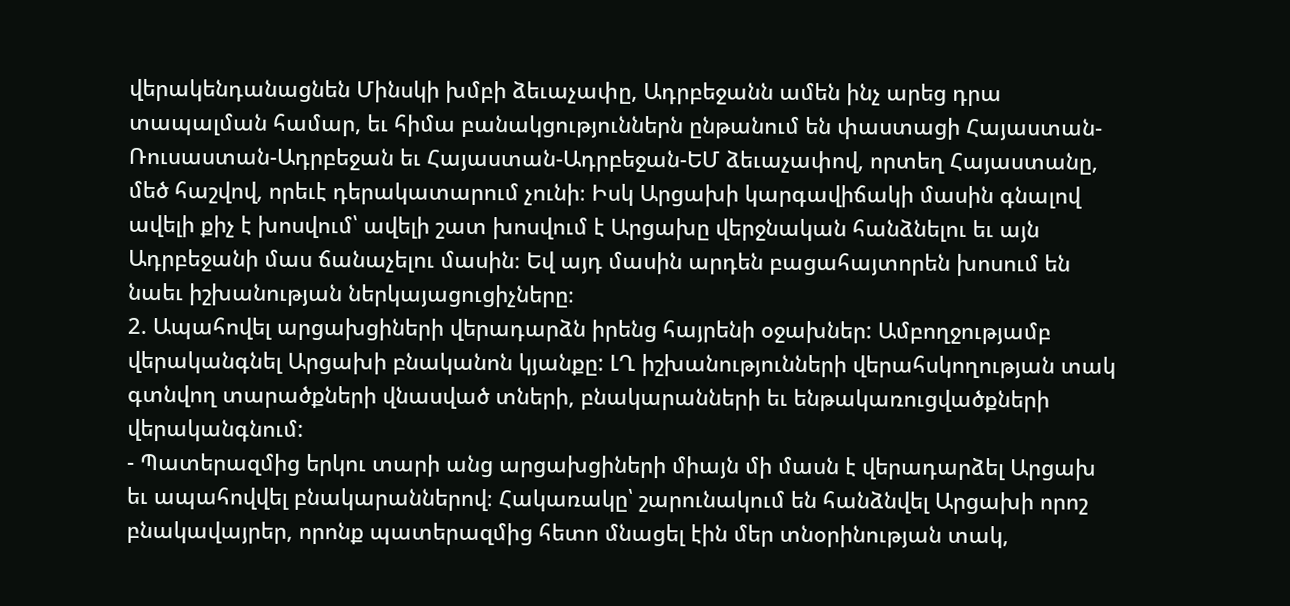վերակենդանացնեն Մինսկի խմբի ձեւաչափը, Ադրբեջանն ամեն ինչ արեց դրա տապալման համար, եւ հիմա բանակցություններն ընթանում են փաստացի Հայաստան-Ռուսաստան-Ադրբեջան եւ Հայաստան-Ադրբեջան-ԵՄ ձեւաչափով, որտեղ Հայաստանը, մեծ հաշվով, որեւէ դերակատարում չունի։ Իսկ Արցախի կարգավիճակի մասին գնալով ավելի քիչ է խոսվում՝ ավելի շատ խոսվում է Արցախը վերջնական հանձնելու եւ այն Ադրբեջանի մաս ճանաչելու մասին։ Եվ այդ մասին արդեն բացահայտորեն խոսում են նաեւ իշխանության ներկայացուցիչները։
2. Ապահովել արցախցիների վերադարձն իրենց հայրենի օջախներ: Ամբողջությամբ վերականգնել Արցախի բնականոն կյանքը: ԼՂ իշխանությունների վերահսկողության տակ գտնվող տարածքների վնասված տների, բնակարանների եւ ենթակառուցվածքների վերականգնում:
- Պատերազմից երկու տարի անց արցախցիների միայն մի մասն է վերադարձել Արցախ եւ ապահովվել բնակարաններով։ Հակառակը՝ շարունակում են հանձնվել Արցախի որոշ բնակավայրեր, որոնք պատերազմից հետո մնացել էին մեր տնօրինության տակ,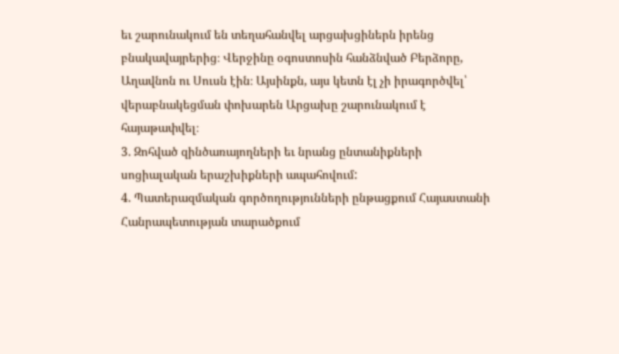եւ շարունակում են տեղահանվել արցախցիներն իրենց բնակավայրերից։ Վերջինը օգոստոսին հանձնված Բերձորը, Աղավնոն ու Սուսն էին։ Այսինքն, այս կետն էլ չի իրագործվել՝ վերաբնակեցման փոխարեն Արցախը շարունակում է հայաթափվել։
3. Զոհված զինծառայողների եւ նրանց ընտանիքների սոցիալական երաշխիքների ապահովում:
4. Պատերազմական գործողությունների ընթացքում Հայաստանի Հանրապետության տարածքում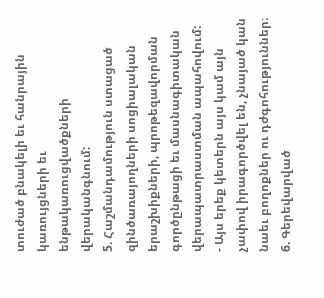տուժած բնակելի եւ հանրային կառույցների եւ ենթակառուցվածքների վերականգնում:
5. Հաշմանդամություն ստացած զինծառայողների սոցիալական երաշխիքների, պրոթեզավորման գործընթացի եւ մասնագիտական վերապատրաստման ապահովում:
- Այս երեք կետերն այս կամ այն չափով իրագործվել են, չնայած կան նաեւ բողոքներ ու դժգոհություններ։
6. Գերեվարված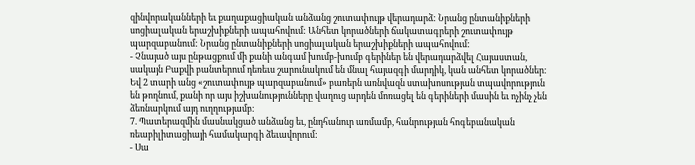զինվորականների եւ քաղաքացիական անձանց շուտափույթ վերադարձ: Նրանց ընտանիքների սոցիալական երաշխիքների ապահովում: Անհետ կորածների ճակատագրերի շուտափույթ պարզաբանում: Նրանց ընտանիքների սոցիալական երաշխիքների ապահովում:
- Չնայած այս ընթացքում մի քանի անգամ խումբ-խումբ գերիներ են վերադարձվել Հայաստան, սակայն Բաքվի բանտերում դեռեւս շարունակում են մնալ հայազգի մարդիկ, կան անհետ կորածներ։ Եվ 2 տարի անց «շուտափույթ պարզաբանում» բառերն առնվազն ստախոսության տպավորություն են թողնում, քանի որ այս իշխանությունները վաղուց արդեն մոռացել են գերիների մասին եւ ոչինչ չեն ձեռնարկում այդ ուղղությամբ։
7. Պատերազմին մասնակցած անձանց եւ, ընդհանուր առմամբ, հանրության հոգեբանական ռեաբիլիտացիայի համակարգի ձեւավորում:
- Սա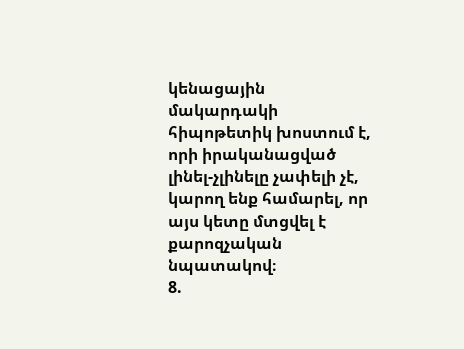կենացային մակարդակի հիպոթետիկ խոստում է, որի իրականացված լինել-չլինելը չափելի չէ, կարող ենք համարել, որ այս կետը մտցվել է քարոզչական նպատակով։
8.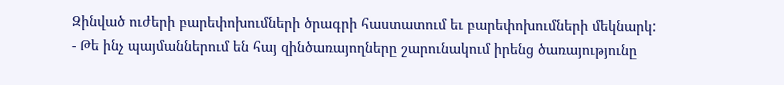Զինված ուժերի բարեփոխումների ծրագրի հաստատում եւ բարեփոխումների մեկնարկ:
- Թե ինչ պայմաններում են հայ զինծառայողները շարունակում իրենց ծառայությունը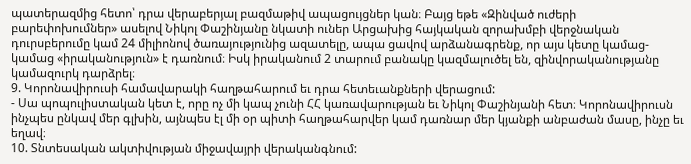պատերազմից հետո՝ դրա վերաբերյալ բազմաթիվ ապացույցներ կան։ Բայց եթե «Զինված ուժերի բարեփոխումներ» ասելով Նիկոլ Փաշինյանը նկատի ուներ Արցախից հայկական զորախմբի վերջնական դուրսբերումը կամ 24 միլիոնով ծառայությունից ազատելը, ապա ցավով արձանագրենք, որ այս կետը կամաց-կամաց «իրականություն» է դառնում։ Իսկ իրականում 2 տարում բանակը կազմալուծել են, զինվորականությանը կամազուրկ դարձրել։
9. Կորոնավիրուսի համավարակի հաղթահարում եւ դրա հետեւանքների վերացում:
- Սա պոպուլիստական կետ է, որը ոչ մի կապ չունի ՀՀ կառավարության եւ Նիկոլ Փաշինյանի հետ։ Կորոնավիրուսն ինչպես ընկավ մեր գլխին, այնպես էլ մի օր պիտի հաղթահարվեր կամ դառնար մեր կյանքի անբաժան մասը, ինչը եւ եղավ։
10. Տնտեսական ակտիվության միջավայրի վերականգնում: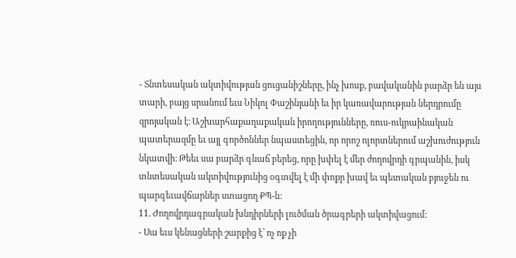- Տնտեսական ակտիվության ցուցանիշները, ինչ խոսք, բավականին բարձր են այս տարի, բայց սրանում եւս Նիկոլ Փաշինյանի եւ իր կառավարության ներդրումը զրոյական է։ Աշխարհաքաղաքական իրողությունները, ռուս-ուկրաինական պատերազմը եւ այլ գործոններ նպաստեցին, որ որոշ ոլորտներում աշխուժություն նկատվի։ Թեեւ սա բարձր գնաճ բերեց, որը խփել է մեր ժողովրդի գրպանին, իսկ տնտեսական ակտիվությունից օգտվել է մի փոքր խավ եւ պետական բյուջեն ու պարգեւավճարներ ստացող ՔՊ-ն։
11. Ժողովրդագրական խնդիրների լուծման ծրագրերի ակտիվացում:
- Սա եւս կենացների շարքից է՝ ոչ ոք չի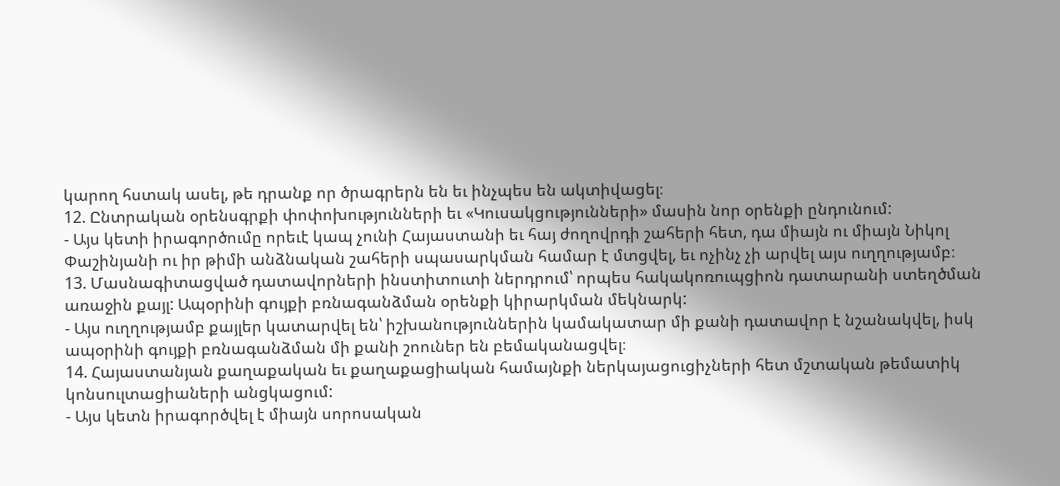կարող հստակ ասել, թե դրանք որ ծրագրերն են եւ ինչպես են ակտիվացել։
12. Ընտրական օրենսգրքի փոփոխությունների եւ «Կուսակցությունների» մասին նոր օրենքի ընդունում:
- Այս կետի իրագործումը որեւէ կապ չունի Հայաստանի եւ հայ ժողովրդի շահերի հետ, դա միայն ու միայն Նիկոլ Փաշինյանի ու իր թիմի անձնական շահերի սպասարկման համար է մտցվել, եւ ոչինչ չի արվել այս ուղղությամբ։
13. Մասնագիտացված դատավորների ինստիտուտի ներդրում՝ որպես հակակոռուպցիոն դատարանի ստեղծման առաջին քայլ: Ապօրինի գույքի բռնագանձման օրենքի կիրարկման մեկնարկ:
- Այս ուղղությամբ քայլեր կատարվել են՝ իշխանություններին կամակատար մի քանի դատավոր է նշանակվել, իսկ ապօրինի գույքի բռնագանձման մի քանի շոուներ են բեմականացվել։
14. Հայաստանյան քաղաքական եւ քաղաքացիական համայնքի ներկայացուցիչների հետ մշտական թեմատիկ կոնսուլտացիաների անցկացում:
- Այս կետն իրագործվել է միայն սորոսական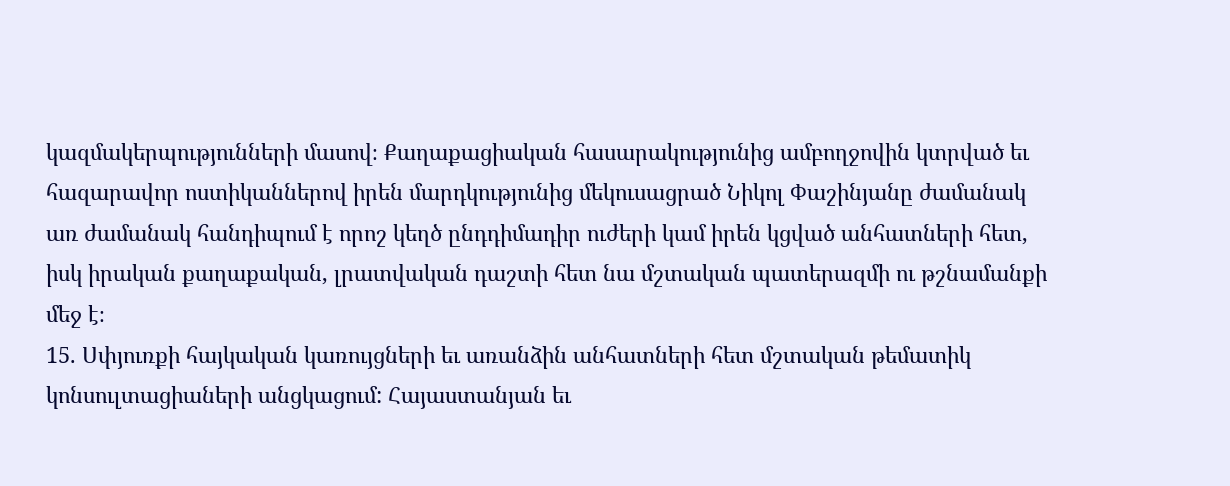կազմակերպությունների մասով։ Քաղաքացիական հասարակությունից ամբողջովին կտրված եւ հազարավոր ոստիկաններով իրեն մարդկությունից մեկուսացրած Նիկոլ Փաշինյանը ժամանակ առ ժամանակ հանդիպում է որոշ կեղծ ընդդիմադիր ուժերի կամ իրեն կցված անհատների հետ, իսկ իրական քաղաքական, լրատվական դաշտի հետ նա մշտական պատերազմի ու թշնամանքի մեջ է։
15. Սփյուռքի հայկական կառույցների եւ առանձին անհատների հետ մշտական թեմատիկ կոնսուլտացիաների անցկացում: Հայաստանյան եւ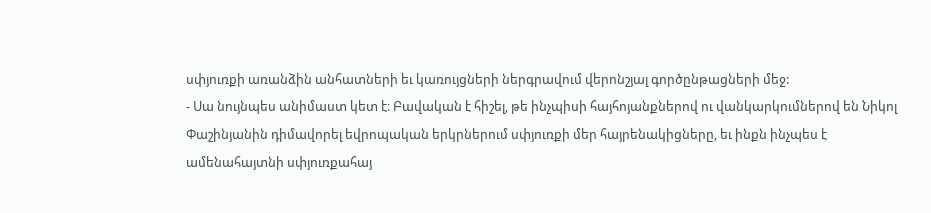սփյուռքի առանձին անհատների եւ կառույցների ներգրավում վերոնշյալ գործընթացների մեջ:
- Սա նույնպես անիմաստ կետ է։ Բավական է հիշել, թե ինչպիսի հայհոյանքներով ու վանկարկումներով են Նիկոլ Փաշինյանին դիմավորել եվրոպական երկրներում սփյուռքի մեր հայրենակիցները, եւ ինքն ինչպես է ամենահայտնի սփյուռքահայ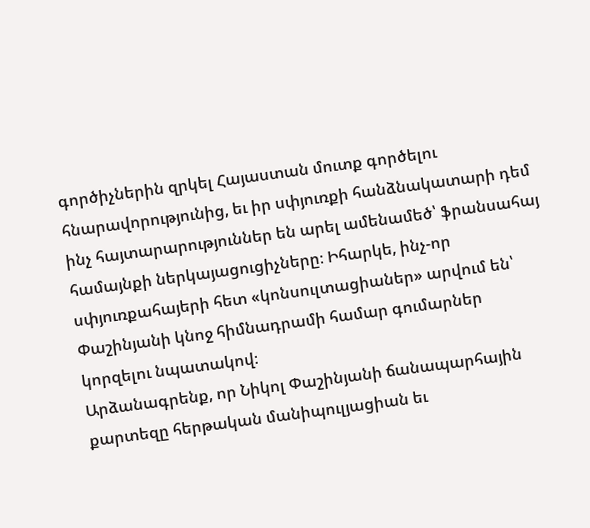գործիչներին զրկել Հայաստան մուտք գործելու հնարավորությունից, եւ իր սփյուռքի հանձնակատարի դեմ ինչ հայտարարություններ են արել ամենամեծ՝ ֆրանսահայ համայնքի ներկայացուցիչները։ Իհարկե, ինչ-որ սփյուռքահայերի հետ «կոնսուլտացիաներ» արվում են՝ Փաշինյանի կնոջ հիմնադրամի համար գումարներ կորզելու նպատակով։
Արձանագրենք, որ Նիկոլ Փաշինյանի ճանապարհային քարտեզը հերթական մանիպուլյացիան եւ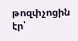թոզփչոցին էր՝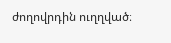ժողովրդին ուղղված։